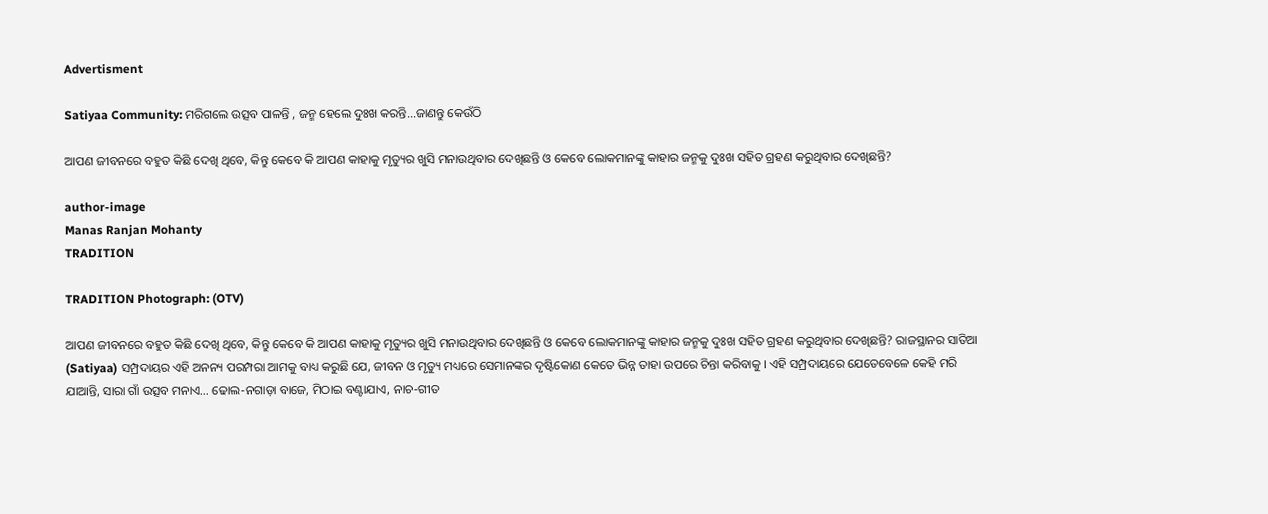Advertisment

Satiyaa Community: ମରିଗଲେ ଉତ୍ସବ ପାଳନ୍ତି , ଜନ୍ମ ହେଲେ ଦୁଃଖ କରନ୍ତି...ଜାଣନ୍ତୁ କେଉଁଠି

ଆପଣ ଜୀବନରେ ବହୁତ କିଛି ଦେଖି ଥିବେ, କିନ୍ତୁ କେବେ କି ଆପଣ କାହାକୁ ମୃତ୍ୟୁର ଖୁସି ମନାଉଥିବାର ଦେଖିଛନ୍ତି ଓ କେବେ ଲୋକମାନଙ୍କୁ କାହାର ଜନ୍ମକୁ ଦୁଃଖ ସହିତ ଗ୍ରହଣ କରୁଥିବାର ଦେଖିଛନ୍ତି?

author-image
Manas Ranjan Mohanty
TRADITION

TRADITION Photograph: (OTV)

ଆପଣ ଜୀବନରେ ବହୁତ କିଛି ଦେଖି ଥିବେ, କିନ୍ତୁ କେବେ କି ଆପଣ କାହାକୁ ମୃତ୍ୟୁର ଖୁସି ମନାଉଥିବାର ଦେଖିଛନ୍ତି ଓ କେବେ ଲୋକମାନଙ୍କୁ କାହାର ଜନ୍ମକୁ ଦୁଃଖ ସହିତ ଗ୍ରହଣ କରୁଥିବାର ଦେଖିଛନ୍ତି? ରାଜସ୍ଥାନର ସାତିଆ (Satiyaa) ସମ୍ପ୍ରଦାୟର ଏହି ଅନନ୍ୟ ପରମ୍ପରା ଆମକୁ ବାଧ୍ୟ କରୁଛି ଯେ, ଜୀବନ ଓ ମୃତ୍ୟୁ ମଧ୍ୟରେ ସେମାନଙ୍କର ଦୃଷ୍ଟିକୋଣ କେତେ ଭିନ୍ନ ତାହା ଉପରେ ଚିନ୍ତା କରିବାକୁ । ଏହି ସମ୍ପ୍ରଦାୟରେ ଯେତେବେଳେ କେହି ମରି ଯାଆନ୍ତି, ସାରା ଗାଁ ଉତ୍ସବ ମନାଏ… ଢୋଲ-ନଗାଡ଼ା ବାଜେ, ମିଠାଇ ବଣ୍ଟାଯାଏ, ନାଚ-ଗୀତ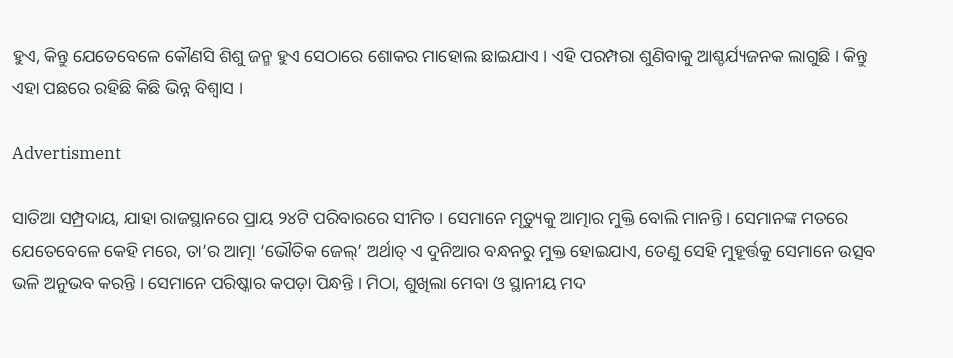ହୁଏ, କିନ୍ତୁ ଯେତେବେଳେ କୌଣସି ଶିଶୁ ଜନ୍ମ ହୁଏ ସେଠାରେ ଶୋକର ମାହୋଲ ଛାଇଯାଏ । ଏହି ପରମ୍ପରା ଶୁଣିବାକୁ ଆଶ୍ଚର୍ଯ୍ୟଜନକ ଲାଗୁଛି । କିନ୍ତୁ ଏହା ପଛରେ ରହିଛି କିଛି ଭିନ୍ନ ବିଶ୍ବାସ ।

Advertisment

ସାତିଆ ସମ୍ପ୍ରଦାୟ, ଯାହା ରାଜସ୍ଥାନରେ ପ୍ରାୟ ୨୪ଟି ପରିବାରରେ ସୀମିତ । ସେମାନେ ମୃତ୍ୟୁକୁ ଆତ୍ମାର ମୁକ୍ତି ବୋଲି ମାନନ୍ତି । ସେମାନଙ୍କ ମତରେ ଯେତେବେଳେ କେହି ମରେ, ତା’ର ଆତ୍ମା ‘ଭୌତିକ ଜେଲ୍‌’ ଅର୍ଥାତ୍ ଏ ଦୁନିଆର ବନ୍ଧନରୁ ମୁକ୍ତ ହୋଇଯାଏ, ତେଣୁ ସେହି ମୁହୂର୍ତ୍ତକୁ ସେମାନେ ଉତ୍ସବ ଭଳି ଅନୁଭବ କରନ୍ତି । ସେମାନେ ପରିଷ୍କାର କପଡ଼ା ପିନ୍ଧନ୍ତି । ମିଠା, ଶୁଖିଲା ମେବା ଓ ସ୍ଥାନୀୟ ମଦ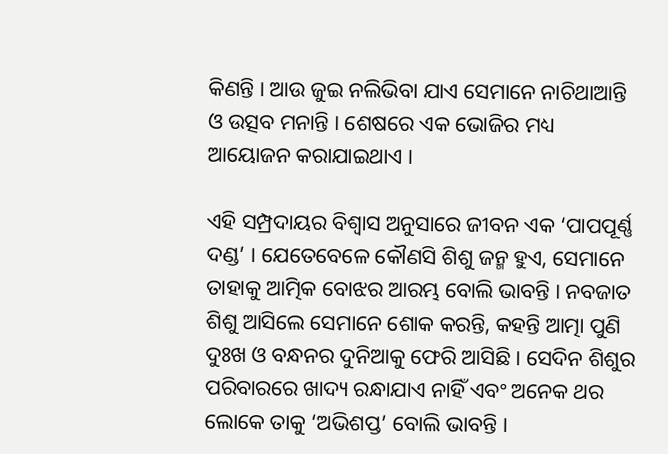କିଣନ୍ତି । ଆଉ ଜୁଇ ନଲିଭିବା ଯାଏ ସେମାନେ ନାଚିଥାଆନ୍ତି ଓ ଉତ୍ସବ ମନାନ୍ତି । ଶେଷରେ ଏକ ଭୋଜିର ମଧ୍ୟ ଆୟୋଜନ କରାଯାଇଥାଏ ।

ଏହି ସମ୍ପ୍ରଦାୟର ବିଶ୍ୱାସ ଅନୁସାରେ ଜୀବନ ଏକ ‘ପାପପୂର୍ଣ୍ଣ ଦଣ୍ଡ’ । ଯେତେବେଳେ କୌଣସି ଶିଶୁ ଜନ୍ମ ହୁଏ, ସେମାନେ ତାହାକୁ ଆତ୍ମିକ ବୋଝର ଆରମ୍ଭ ବୋଲି ଭାବନ୍ତି । ନବଜାତ ଶିଶୁ ଆସିଲେ ସେମାନେ ଶୋକ କରନ୍ତି, କହନ୍ତି ଆତ୍ମା ପୁଣି ଦୁଃଖ ଓ ବନ୍ଧନର ଦୁନିଆକୁ ଫେରି ଆସିଛି । ସେଦିନ ଶିଶୁର ପରିବାରରେ ଖାଦ୍ୟ ରନ୍ଧାଯାଏ ନାହିଁ ଏବଂ ଅନେକ ଥର ଲୋକେ ତାକୁ ‘ଅଭିଶପ୍ତ’ ବୋଲି ଭାବନ୍ତି ।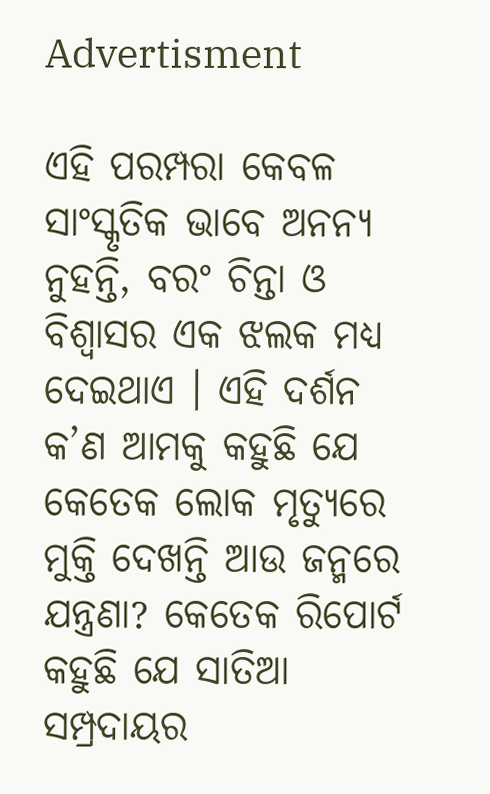Advertisment

ଏହି ପରମ୍ପରା କେବଳ ସାଂସ୍କୃତିକ ଭାବେ ଅନନ୍ୟ ନୁହନ୍ତି, ବରଂ ଚିନ୍ତା ଓ ବିଶ୍ୱାସର ଏକ ଝଲକ ମଧ୍ୟ ଦେଇଥାଏ । ଏହି ଦର୍ଶନ କ’ଣ ଆମକୁ କହୁଛି ଯେ କେତେକ ଲୋକ ମୃତ୍ୟୁରେ ମୁକ୍ତି ଦେଖନ୍ତି ଆଉ ଜନ୍ମରେ ଯନ୍ତ୍ରଣା? କେତେକ ରିପୋର୍ଟ କହୁଛି ଯେ ସାତିଆ ସମ୍ପ୍ରଦାୟର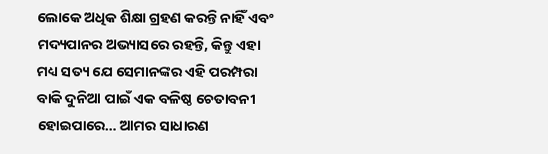ଲୋକେ ଅଧିକ ଶିକ୍ଷା ଗ୍ରହଣ କରନ୍ତି ନାହିଁ ଏବଂ ମଦ୍ୟପାନର ଅଭ୍ୟାସରେ ରହନ୍ତି, କିନ୍ତୁ ଏହା ମଧ୍ୟ ସତ୍ୟ ଯେ ସେମାନଙ୍କର ଏହି ପରମ୍ପରା ବାକି ଦୁନିଆ ପାଇଁ ଏକ ବଳିଷ୍ଠ ଚେତାବନୀ ହୋଇପାରେ… ଆମର ସାଧାରଣ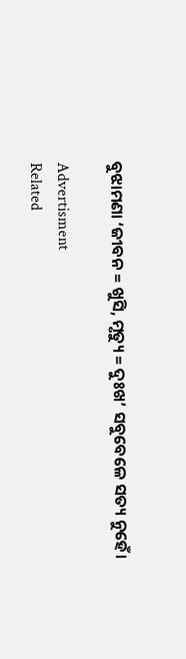ବୁଝାମଣା ‘ଜୀବନ = ଖୁସି, ମୃତ୍ୟୁ = ଦୁଃଖ’ ସବୁବେଳେ ସତ୍ୟ ନୁହେଁ।

Advertisment
Related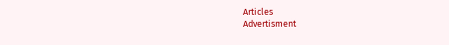Articles
Advertisment